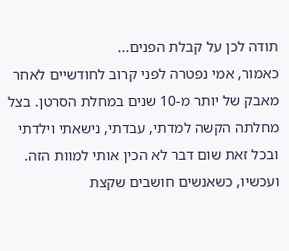תודה לכן על קבלת הפנים...
כאמור, אמי נפטרה לפני קרוב לחודשיים לאחר מאבק של יותר מ-10 שנים במחלת הסרטן. בצל מחלתה הקשה למדתי, עבדתי, נישאתי וילדתי ובכל זאת שום דבר לא הכין אותי למוות הזה. ועכשיו, כשאנשים חושבים שקצת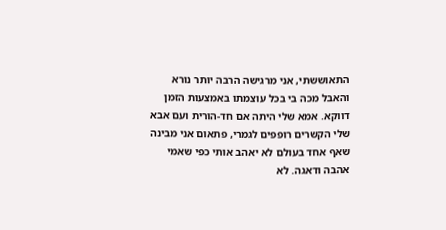התאוששתי, אני מרגישה הרבה יותר נורא והאבל מכה בי בכל עוצמתו באמצעות הזמן דווקא. אמא שלי היתה אם חד-הורית ועם אבא שלי הקשרים רופפים לגמרי, פתאום אני מבינה שאף אחד בעולם לא יאהב אותי כפי שאמי אהבה ודאגה. לא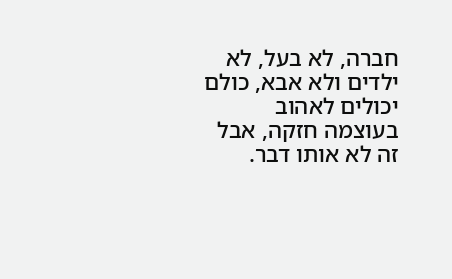חברה, לא בעל, לא ילדים ולא אבא, כולם יכולים לאהוב בעוצמה חזקה, אבל זה לא אותו דבר.